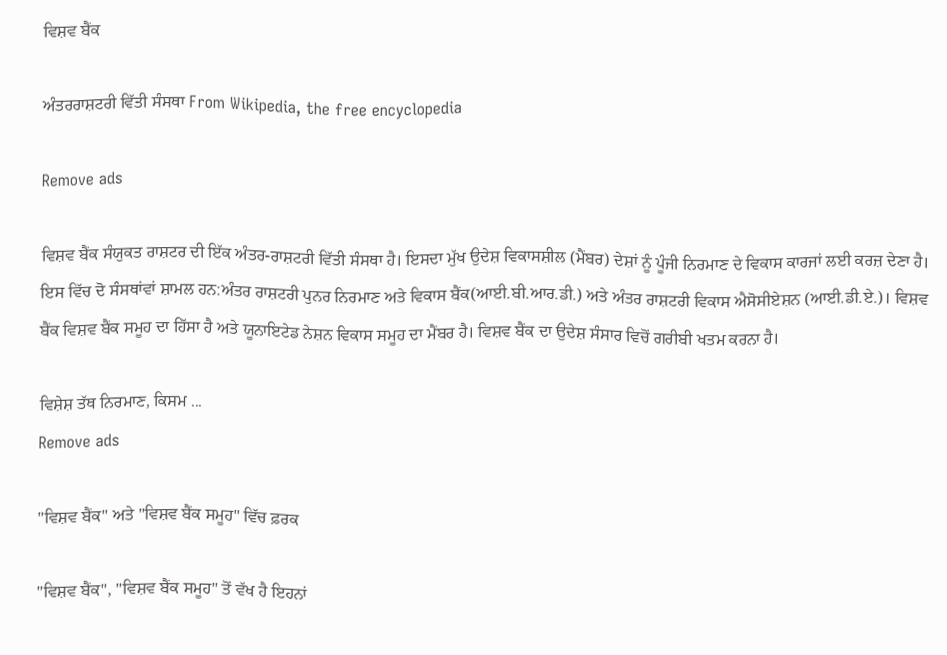ਵਿਸ਼ਵ ਬੈਂਕ

ਅੰਤਰਰਾਸ਼ਟਰੀ ਵਿੱਤੀ ਸੰਸਥਾ From Wikipedia, the free encyclopedia

Remove ads

ਵਿਸ਼ਵ ਬੈਂਕ ਸੰਯੁਕਤ ਰਾਸ਼ਟਰ ਦੀ ਇੱਕ ਅੰਤਰ-ਰਾਸ਼ਟਰੀ ਵਿੱਤੀ ਸੰਸਥਾ ਹੈ। ਇਸਦਾ ਮੁੱਖ ਉਦੇਸ਼ ਵਿਕਾਸਸ਼ੀਲ (ਮੈਂਬਰ) ਦੇਸ਼ਾਂ ਨੂੰ ਪੂੰਜੀ ਨਿਰਮਾਣ ਦੇ ਵਿਕਾਸ ਕਾਰਜਾਂ ਲਈ ਕਰਜ਼ ਦੇਣਾ ਹੈ। ਇਸ ਵਿੱਚ ਦੋ ਸੰਸਥਾਂਵਾਂ ਸ਼ਾਮਲ ਹਨ:ਅੰਤਰ ਰਾਸ਼ਟਰੀ ਪੁਨਰ ਨਿਰਮਾਣ ਅਤੇ ਵਿਕਾਸ ਬੈਂਕ(ਆਈ.ਬੀ.ਆਰ.ਡੀ.) ਅਤੇ ਅੰਤਰ ਰਾਸ਼ਟਰੀ ਵਿਕਾਸ ਐਸੋਸੀਏਸ਼ਨ (ਆਈ.ਡੀ.ਏ.)। ਵਿਸ਼ਵ ਬੈਂਕ ਵਿਸ਼ਵ ਬੈਂਕ ਸਮੂਹ ਦਾ ਹਿੱਸਾ ਹੈ ਅਤੇ ਯੂਨਾਇਟੇਡ ਨੇਸ਼ਨ ਵਿਕਾਸ ਸਮੂਹ ਦਾ ਮੈਂਬਰ ਹੈ। ਵਿਸ਼ਵ ਬੈਂਕ ਦਾ ਉਦੇਸ਼ ਸੰਸਾਰ ਵਿਚੋਂ ਗਰੀਬੀ ਖਤਮ ਕਰਨਾ ਹੈ।

ਵਿਸ਼ੇਸ਼ ਤੱਥ ਨਿਰਮਾਣ, ਕਿਸਮ ...
Remove ads

"ਵਿਸ਼ਵ ਬੈਂਕ" ਅਤੇ "ਵਿਸ਼ਵ ਬੈਂਕ ਸਮੂਹ" ਵਿੱਚ ਫ਼ਰਕ

"ਵਿਸ਼ਵ ਬੈਂਕ", "ਵਿਸ਼ਵ ਬੈਂਕ ਸਮੂਹ" ਤੋਂ ਵੱਖ ਹੈ ਇਹਨਾਂ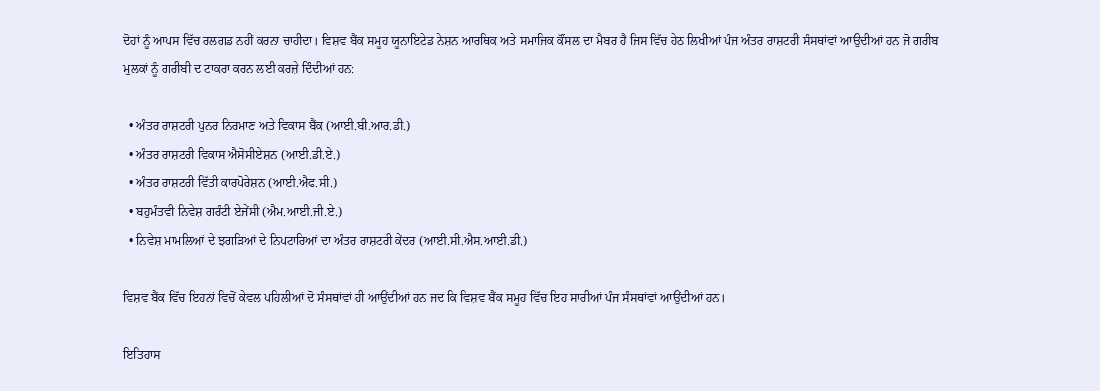ਦੋਹਾਂ ਨੂੰ ਆਪਸ ਵਿੱਚ ਰਲਗਡ ਨਹੀਂ ਕਰਨਾ ਚਾਹੀਦਾ। ਵਿਸ਼ਵ ਬੈਂਕ ਸਮੂਹ ਯੂਨਾਇਟੇਡ ਨੇਸ਼ਨ ਆਰਥਿਕ ਅਤੇ ਸਮਾਜਿਕ ਕੌਂਸਲ ਦਾ ਮੈਬਰ ਹੈ ਜਿਸ ਵਿੱਚ ਹੇਠ ਲਿਖੀਆਂ ਪੰਜ ਅੰਤਰ ਰਾਸ਼ਟਰੀ ਸੰਸਥਾਂਵਾਂ ਆਉਦੀਆਂ ਹਨ ਜੋ ਗਰੀਬ ਮੁਲਕਾਂ ਨੂੰ ਗਰੀਬੀ ਦ ਟਾਕਰਾ ਕਰਨ ਲਈ ਕਰਜ਼ੇ ਦਿੰਦੀਆਂ ਹਨ:

  • ਅੰਤਰ ਰਾਸ਼ਟਰੀ ਪੁਨਰ ਨਿਰਮਾਣ ਅਤੇ ਵਿਕਾਸ ਬੈਂਕ (ਆਈ.ਬੀ.ਆਰ.ਡੀ.)
  • ਅੰਤਰ ਰਾਸ਼ਟਰੀ ਵਿਕਾਸ ਐਸੋਸੀਏਸ਼ਨ (ਆਈ.ਡੀ.ਏ.)
  • ਅੰਤਰ ਰਾਸ਼ਟਰੀ ਵਿੱਤੀ ਕਾਰਪੋਰੇਸ਼ਨ (ਆਈ.ਐਫ.ਸੀ.)
  • ਬਹੁਮੰਤਵੀ ਨਿਵੇਸ਼ ਗਰੰਟੀ ਏਜੇਂਸੀ (ਐਮ.ਆਈ.ਜੀ.ਏ.)
  • ਨਿਵੇਸ਼ ਮਾਮਲਿਆਂ ਦੇ ਝਗੜਿਆਂ ਦੇ ਨਿਪਟਾਰਿਆਂ ਦਾ ਅੰਤਰ ਰਾਸ਼ਟਰੀ ਕੇਂਦਰ (ਆਈ.ਸੀ.ਐਸ.ਆਈ.ਡੀ.)

ਵਿਸ਼ਵ ਬੈਂਕ ਵਿੱਚ ਇਹਨਾਂ ਵਿਚੋਂ ਕੇਵਲ ਪਹਿਲੀਆਂ ਦੋ ਸੰਸਥਾਂਵਾਂ ਹੀ ਆਉਂਦੀਆਂ ਹਨ ਜਦ ਕਿ ਵਿਸ਼ਵ ਬੈਂਕ ਸਮੂਹ ਵਿੱਚ ਇਹ ਸਾਰੀਆਂ ਪੰਜ ਸੰਸਥਾਂਵਾਂ ਆਉਂਦੀਆਂ ਹਨ।

ਇਤਿਹਾਸ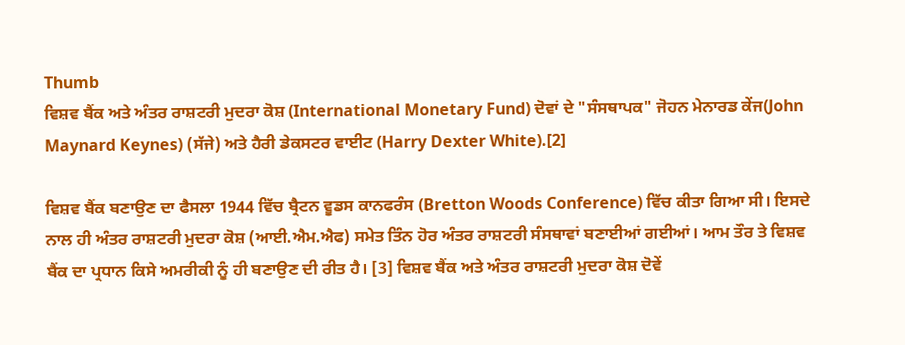Thumb
ਵਿਸ਼ਵ ਬੈਂਕ ਅਤੇ ਅੰਤਰ ਰਾਸ਼ਟਰੀ ਮੁਦਰਾ ਕੋਸ਼ (International Monetary Fund) ਦੋਵਾਂ ਦੇ "ਸੰਸਥਾਪਕ" ਜੋਹਨ ਮੇਨਾਰਡ ਕੇਂਜ(John Maynard Keynes) (ਸੱਜੇ) ਅਤੇ ਹੈਰੀ ਡੇਕਸਟਰ ਵਾਈਟ (Harry Dexter White).[2]

ਵਿਸ਼ਵ ਬੈਂਕ ਬਣਾਉਣ ਦਾ ਫੈਸਲਾ 1944 ਵਿੱਚ ਬ੍ਰੈਟਨ ਵੂਡਸ ਕਾਨਫਰੰਸ (Bretton Woods Conference) ਵਿੱਚ ਕੀਤਾ ਗਿਆ ਸੀ। ਇਸਦੇ ਨਾਲ ਹੀ ਅੰਤਰ ਰਾਸ਼ਟਰੀ ਮੁਦਰਾ ਕੋਸ਼ (ਆਈ.ਐਮ.ਐਫ) ਸਮੇਤ ਤਿੰਨ ਹੋਰ ਅੰਤਰ ਰਾਸ਼ਟਰੀ ਸੰਸਥਾਵਾਂ ਬਣਾਈਆਂ ਗਈਆਂ। ਆਮ ਤੌਰ ਤੇ ਵਿਸ਼ਵ ਬੈਂਕ ਦਾ ਪ੍ਰਧਾਨ ਕਿਸੇ ਅਮਰੀਕੀ ਨੂੰ ਹੀ ਬਣਾਉਣ ਦੀ ਰੀਤ ਹੈ। [3] ਵਿਸ਼ਵ ਬੈਂਕ ਅਤੇ ਅੰਤਰ ਰਾਸ਼ਟਰੀ ਮੁਦਰਾ ਕੋਸ਼ ਦੋਵੇਂ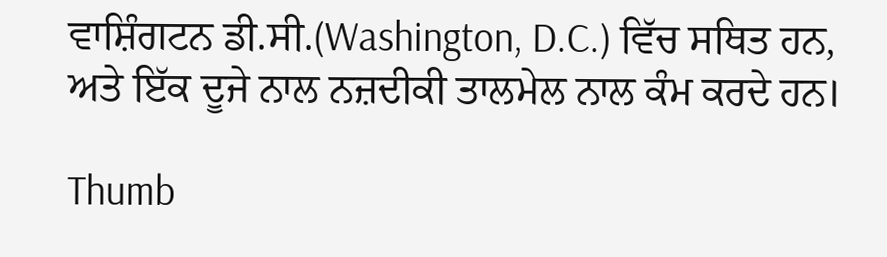ਵਾਸ਼ਿੰਗਟਨ ਡੀ.ਸੀ.(Washington, D.C.) ਵਿੱਚ ਸਥਿਤ ਹਨ, ਅਤੇ ਇੱਕ ਦੂਜੇ ਨਾਲ ਨਜ਼ਦੀਕੀ ਤਾਲਮੇਲ ਨਾਲ ਕੰਮ ਕਰਦੇ ਹਨ।

Thumb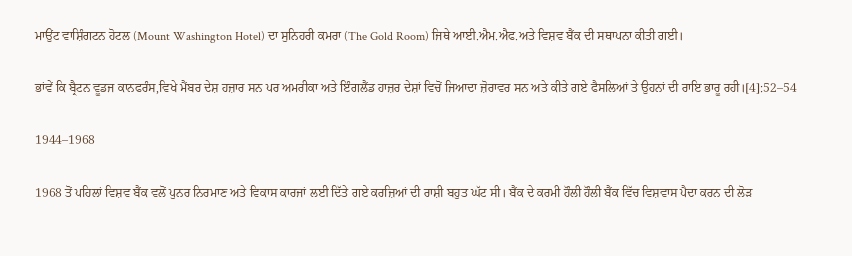ਮਾਉਂਟ ਵਾਸ਼ਿੰਗਟਨ ਹੋਟਲ (Mount Washington Hotel) ਦਾ ਸੁਨਿਹਰੀ ਕਮਰਾ (The Gold Room) ਜਿਥੇ ਆਈ.ਐਮ.ਐਫ.ਅਤੇ ਵਿਸ਼ਵ ਬੈਂਕ ਦੀ ਸਥਾਪਨਾ ਕੀਤੀ ਗਈ।

ਭਾਂਵੇਂ ਕਿ ਬ੍ਰੈਟਨ ਵੂਡਜ ਕਾਨਫਰੰਸ,ਵਿਖੇ ਮੈਂਬਰ ਦੇਸ਼ ਹਜ਼ਾਰ ਸਨ ਪਰ ਅਮਰੀਕਾ ਅਤੇ ਇੰਗਲੈਂਡ ਹਾਜ਼ਰ ਦੇਸ਼ਾਂ ਵਿਚੋਂ ਜਿਆਦਾ ਜ਼ੋਰਾਵਰ ਸਨ ਅਤੇ ਕੀਤੇ ਗਏ ਫੈਸਲਿਆਂ ਤੇ ਉਹਨਾਂ ਦੀ ਰਾਇ ਭਾਰੂ ਰਹੀ।[4]:52–54

1944–1968

1968 ਤੋਂ ਪਹਿਲਾਂ ਵਿਸ਼ਵ ਬੈਂਕ ਵਲੋਂ ਪੁਨਰ ਨਿਰਮਾਣ ਅਤੇ ਵਿਕਾਸ ਕਾਰਜਾਂ ਲਈ ਦਿੱਤੇ ਗਏ ਕਰਜ਼ਿਆਂ ਦੀ ਰਾਸ਼ੀ ਬਹੁਤ ਘੱਟ ਸੀ। ਬੈਂਕ ਦੇ ਕਰਮੀ ਹੌਲੀ ਹੌਲੀ ਬੈਂਕ ਵਿੱਚ ਵਿਸ਼ਵਾਸ ਪੈਦਾ ਕਰਨ ਦੀ ਲੋੜ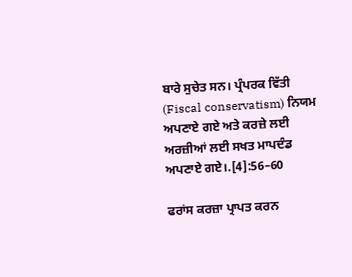ਬਾਰੇ ਸੁਚੇਤ ਸਨ। ਪ੍ਰੰਪਰਕ ਵਿੱਤੀ (Fiscal conservatism) ਨਿਯਮ ਅਪਣਾਏ ਗਏ ਅਤੇ ਕਰਜ਼ੇ ਲਈ ਅਰਜ਼ੀਆਂ ਲਈ ਸਖਤ ਮਾਪਦੰਡ ਅਪਣਾਏ ਗਏ।.[4]:56–60

ਫਰਾਂਸ ਕਰਜ਼ਾ ਪ੍ਰਾਪਤ ਕਰਨ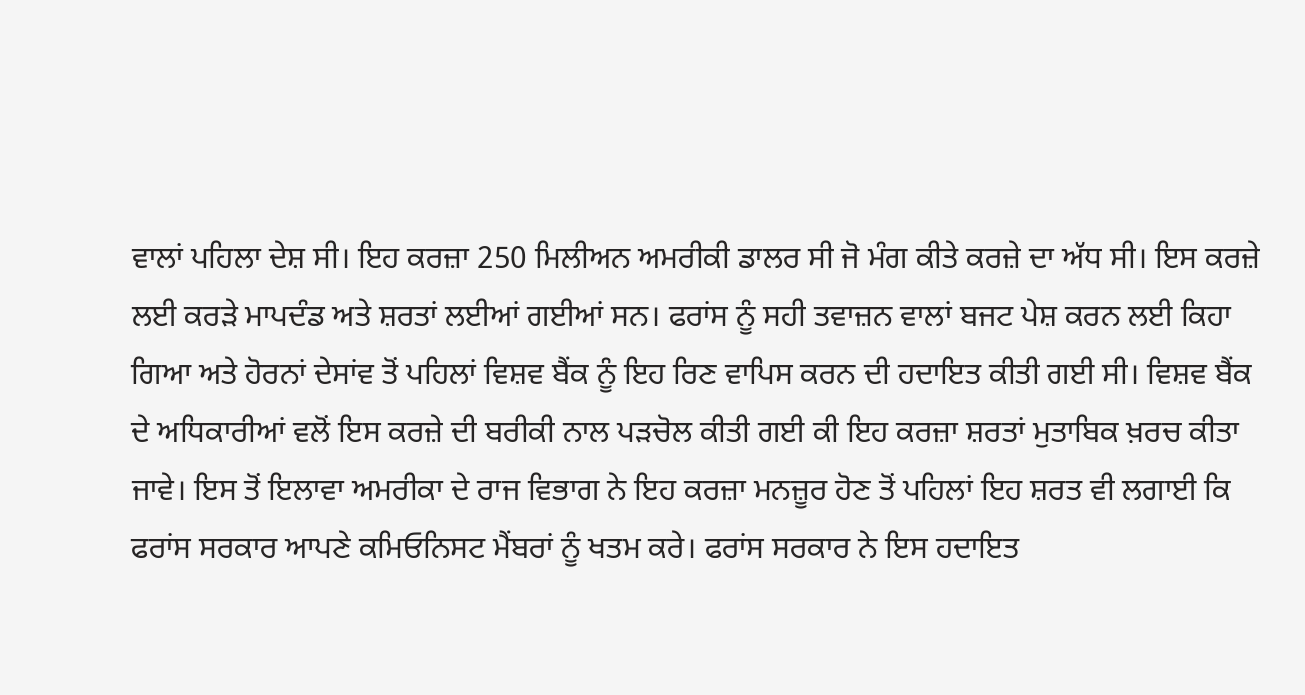ਵਾਲਾਂ ਪਹਿਲਾ ਦੇਸ਼ ਸੀ। ਇਹ ਕਰਜ਼ਾ 250 ਮਿਲੀਅਨ ਅਮਰੀਕੀ ਡਾਲਰ ਸੀ ਜੋ ਮੰਗ ਕੀਤੇ ਕਰਜ਼ੇ ਦਾ ਅੱਧ ਸੀ। ਇਸ ਕਰਜ਼ੇ ਲਈ ਕਰੜੇ ਮਾਪਦੰਡ ਅਤੇ ਸ਼ਰਤਾਂ ਲਈਆਂ ਗਈਆਂ ਸਨ। ਫਰਾਂਸ ਨੂੰ ਸਹੀ ਤਵਾਜ਼ਨ ਵਾਲਾਂ ਬਜਟ ਪੇਸ਼ ਕਰਨ ਲਈ ਕਿਹਾ ਗਿਆ ਅਤੇ ਹੋਰਨਾਂ ਦੇਸਾਂਵ ਤੋਂ ਪਹਿਲਾਂ ਵਿਸ਼ਵ ਬੈਂਕ ਨੂੰ ਇਹ ਰਿਣ ਵਾਪਿਸ ਕਰਨ ਦੀ ਹਦਾਇਤ ਕੀਤੀ ਗਈ ਸੀ। ਵਿਸ਼ਵ ਬੈਂਕ ਦੇ ਅਧਿਕਾਰੀਆਂ ਵਲੋਂ ਇਸ ਕਰਜ਼ੇ ਦੀ ਬਰੀਕੀ ਨਾਲ ਪੜਚੋਲ ਕੀਤੀ ਗਈ ਕੀ ਇਹ ਕਰਜ਼ਾ ਸ਼ਰਤਾਂ ਮੁਤਾਬਿਕ ਖ਼ਰਚ ਕੀਤਾ ਜਾਵੇ। ਇਸ ਤੋਂ ਇਲਾਵਾ ਅਮਰੀਕਾ ਦੇ ਰਾਜ ਵਿਭਾਗ ਨੇ ਇਹ ਕਰਜ਼ਾ ਮਨਜ਼ੂਰ ਹੋਣ ਤੋਂ ਪਹਿਲਾਂ ਇਹ ਸ਼ਰਤ ਵੀ ਲਗਾਈ ਕਿ ਫਰਾਂਸ ਸਰਕਾਰ ਆਪਣੇ ਕਮਿਓਨਿਸਟ ਮੈਂਬਰਾਂ ਨੂੰ ਖਤਮ ਕਰੇ। ਫਰਾਂਸ ਸਰਕਾਰ ਨੇ ਇਸ ਹਦਾਇਤ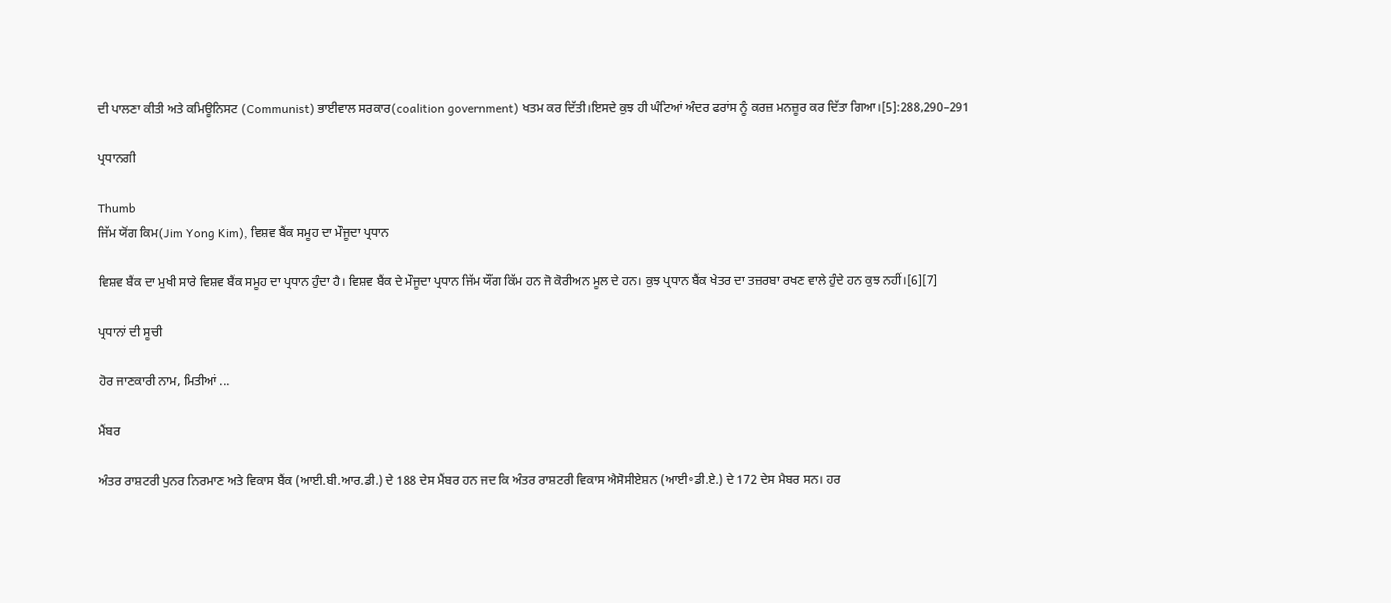ਦੀ ਪਾਲਣਾ ਕੀਤੀ ਅਤੇ ਕਮਿਊਨਿਸਟ (Communist) ਭਾਈਵਾਲ ਸਰਕਾਰ(coalition government) ਖਤਮ ਕਰ ਦਿੱਤੀ।ਇਸਦੇ ਕੁਝ ਹੀ ਘੰਟਿਆਂ ਅੰਦਰ ਫਰਾਂਸ ਨੂੰ ਕਰਜ਼ ਮਨਜ਼ੂਰ ਕਰ ਦਿੱਤਾ ਗਿਆ।[5]:288,290–291

ਪ੍ਰਧਾਨਗੀ

Thumb
ਜਿੱਮ ਯੋਂਗ ਕਿਮ(Jim Yong Kim), ਵਿਸ਼ਵ ਬੈਂਕ ਸਮੂਹ ਦਾ ਮੌਜੂਦਾ ਪ੍ਰਧਾਨ

ਵਿਸ਼ਵ ਬੈਂਕ ਦਾ ਮੁਖੀ ਸਾਰੇ ਵਿਸ਼ਵ ਬੈਂਕ ਸਮੂਹ ਦਾ ਪ੍ਰਧਾਨ ਹੁੰਦਾ ਹੈ। ਵਿਸ਼ਵ ਬੈਂਕ ਦੇ ਮੌਜੂਦਾ ਪ੍ਰਧਾਨ ਜਿੱਮ ਯੌਂਗ ਕਿੱਮ ਹਨ ਜੋ ਕੋਰੀਅਨ ਮੂਲ ਦੇ ਹਨ। ਕੁਝ ਪ੍ਰਧਾਨ ਬੈਂਕ ਖੇਤਰ ਦਾ ਤਜ਼ਰਬਾ ਰਖਣ ਵਾਲੇ ਹੁੰਦੇ ਹਨ ਕੁਝ ਨਹੀਂ।[6][7]

ਪ੍ਰਧਾਨਾਂ ਦੀ ਸੂਚੀ

ਹੋਰ ਜਾਣਕਾਰੀ ਨਾਮ, ਮਿਤੀਆਂ ...

ਮੈਂਬਰ

ਅੰਤਰ ਰਾਸ਼ਟਰੀ ਪੁਨਰ ਨਿਰਮਾਣ ਅਤੇ ਵਿਕਾਸ ਬੈਂਕ (ਆਈ.ਬੀ.ਆਰ.ਡੀ.) ਦੇ 188 ਦੇਸ ਮੈਂਬਰ ਹਨ ਜਦ ਕਿ ਅੰਤਰ ਰਾਸ਼ਟਰੀ ਵਿਕਾਸ ਐਸੋਸੀਏਸ਼ਨ (ਆਈ॰ਡੀ.ਏ.) ਦੇ 172 ਦੇਸ ਮੈਬਰ ਸਨ। ਹਰ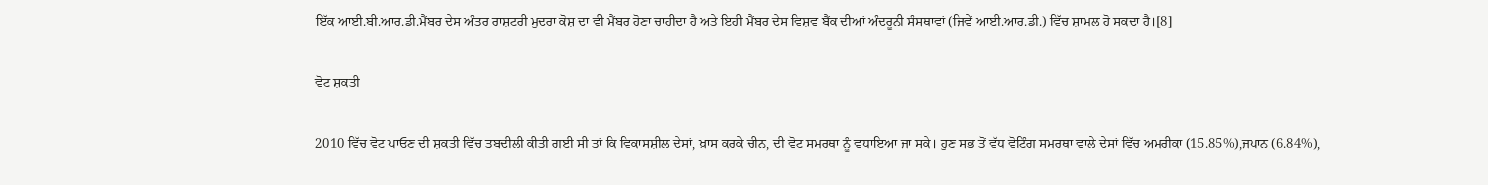ਇੱਕ ਆਈ.ਬੀ.ਆਰ.ਡੀ.ਮੈਂਬਰ ਦੇਸ ਅੰਤਰ ਰਾਸ਼ਟਰੀ ਮੁਦਰਾ ਕੋਸ਼ ਦਾ ਵੀ ਮੈਂਬਰ ਹੋਣਾ ਚਾਹੀਦਾ ਹੈ ਅਤੇ ਇਹੀ ਮੈਂਬਰ ਦੇਸ ਵਿਸ਼ਵ ਬੈਂਕ ਦੀਆਂ ਅੰਦਰੂਨੀ ਸੰਸਥਾਵਾਂ (ਜਿਵੇਂ ਆਈ.ਆਰ.ਡੀ.) ਵਿੱਚ ਸ਼ਾਮਲ ਹੋ ਸਕਦਾ ਹੈ।[8]

ਵੋਟ ਸ਼ਕਤੀ

2010 ਵਿੱਚ ਵੋਟ ਪਾਓਣ ਦੀ ਸ਼ਕਤੀ ਵਿੱਚ ਤਬਦੀਲੀ ਕੀਤੀ ਗਈ ਸੀ ਤਾਂ ਕਿ ਵਿਕਾਸਸ਼ੀਲ ਦੇਸਾਂ, ਖ਼ਾਸ ਕਰਕੇ ਚੀਨ, ਦੀ ਵੋਟ ਸਮਰਥਾ ਨੂੰ ਵਧਾਇਆ ਜਾ ਸਕੇ। ਹੁਣ ਸਭ ਤੋਂ ਵੱਧ ਵੋਟਿੰਗ ਸਮਰਥਾ ਵਾਲੇ ਦੇਸਾਂ ਵਿੱਚ ਅਮਰੀਕਾ (15.85%),ਜਪਾਨ (6.84%),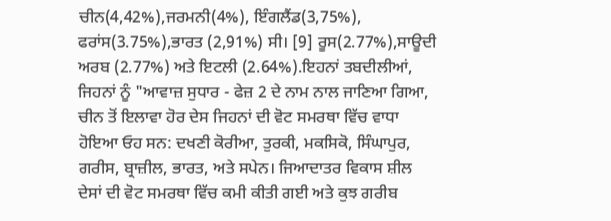ਚੀਨ(4,42%),ਜਰਮਨੀ(4%), ਇੰਗਲੈਂਡ(3,75%), ਫਰਾਂਸ(3.75%),ਭਾਰਤ (2,91%) ਸੀ। [9] ਰੂਸ(2.77%),ਸਾਊਦੀ ਅਰਬ (2.77%) ਅਤੇ ਇਟਲੀ (2.64%).ਇਹਨਾਂ ਤਬਦੀਲੀਆਂ, ਜਿਹਨਾਂ ਨੂੰ "ਆਵਾਜ਼ ਸੁਧਾਰ - ਫੇਜ਼ 2 ਦੇ ਨਾਮ ਨਾਲ ਜਾਣਿਆ ਗਿਆ, ਚੀਨ ਤੋਂ ਇਲਾਵਾ ਹੋਰ ਦੇਸ ਜਿਹਨਾਂ ਦੀ ਵੋਟ ਸਮਰਥਾ ਵਿੱਚ ਵਾਧਾ ਹੋਇਆ ਓਹ ਸਨ: ਦਖਣੀ ਕੋਰੀਆ, ਤੁਰਕੀ, ਮਕਸਿਕੋ, ਸਿੰਘਾਪੁਰ, ਗਰੀਸ, ਬ੍ਰਾਜ਼ੀਲ, ਭਾਰਤ, ਅਤੇ ਸਪੇਨ। ਜਿਆਦਾਤਰ ਵਿਕਾਸ ਸ਼ੀਲ ਦੇਸਾਂ ਦੀ ਵੋਟ ਸਮਰਥਾ ਵਿੱਚ ਕਮੀ ਕੀਤੀ ਗਈ ਅਤੇ ਕੁਝ ਗਰੀਬ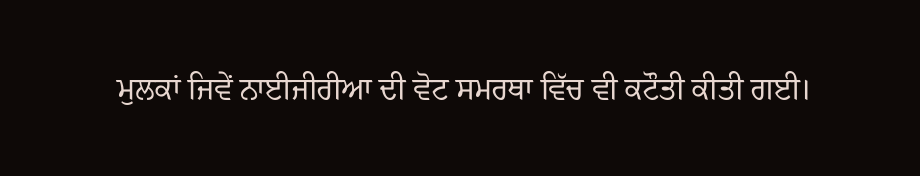ਮੁਲਕਾਂ ਜਿਵੇਂ ਨਾਈਜੀਰੀਆ ਦੀ ਵੋਟ ਸਮਰਥਾ ਵਿੱਚ ਵੀ ਕਟੌਤੀ ਕੀਤੀ ਗਈ।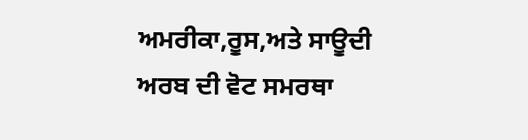ਅਮਰੀਕਾ,ਰੂਸ,ਅਤੇ ਸਾਊਦੀ ਅਰਬ ਦੀ ਵੋਟ ਸਮਰਥਾ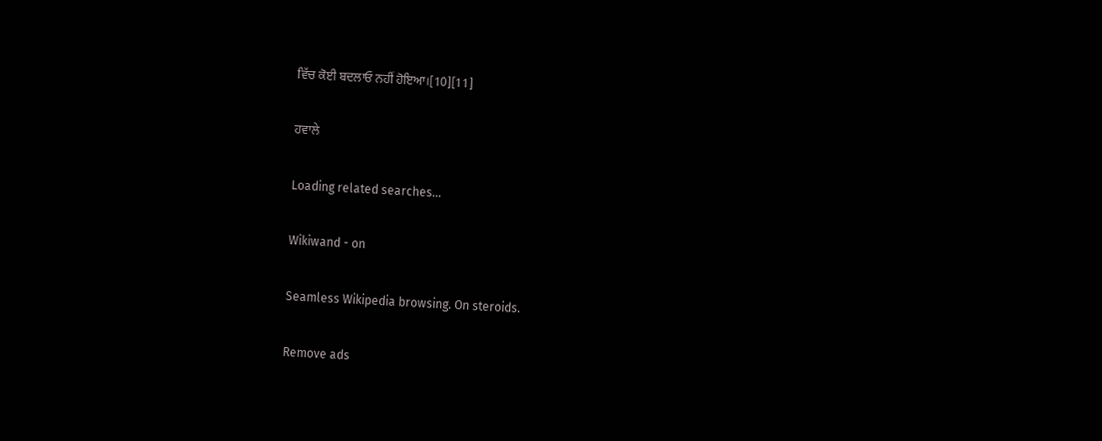ਵਿੱਚ ਕੋਈ ਬਦਲਾਓ ਨਹੀਂ ਹੋਇਆ।[10][11]

ਹਵਾਲੇ

Loading related searches...

Wikiwand - on

Seamless Wikipedia browsing. On steroids.

Remove ads